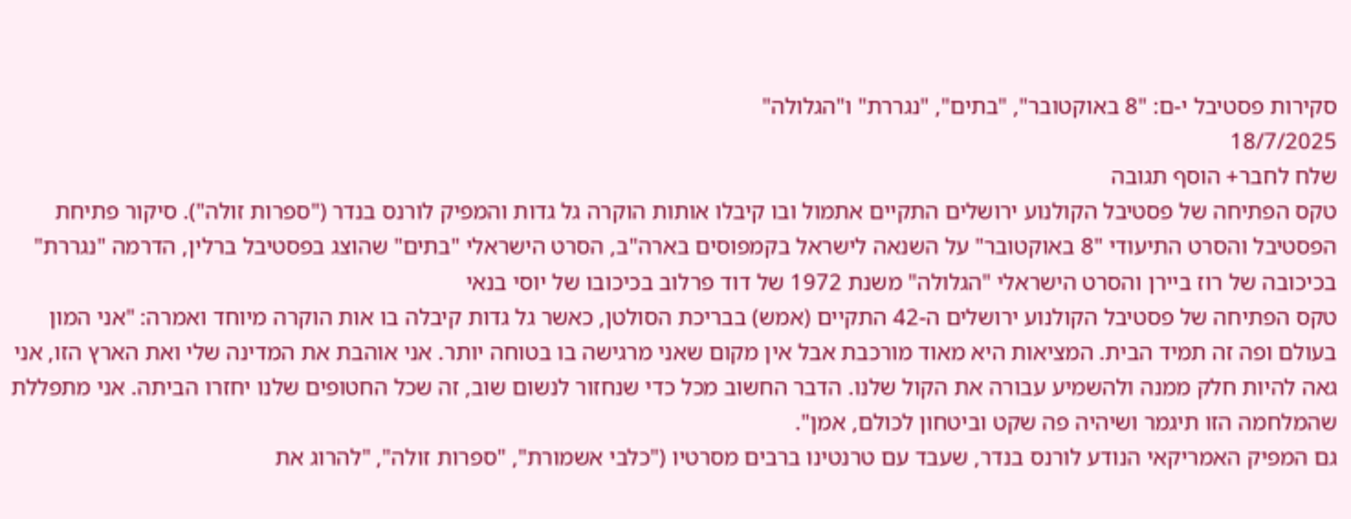סקירות פסטיבל י-ם: "8 באוקטובר", "בתים", "נגררת" ו"הגלולה"
18/7/2025
שלח לחבר+ הוסף תגובה
טקס הפתיחה של פסטיבל הקולנוע ירושלים התקיים אתמול ובו קיבלו אותות הוקרה גל גדות והמפיק לורנס בנדר ("ספרות זולה"). סיקור פתיחת הפסטיבל והסרט התיעודי "8 באוקטובר" על השנאה לישראל בקמפוסים בארה"ב, הסרט הישראלי "בתים" שהוצג בפסטיבל ברלין, הדרמה "נגררת" בכיכובה של רוז ביירן והסרט הישראלי "הגלולה" משנת 1972 של דוד פרלוב בכיכובו של יוסי בנאי
טקס הפתיחה של פסטיבל הקולנוע ירושלים ה-42 התקיים (אמש) בבריכת הסולטן, כאשר גל גדות קיבלה בו אות הוקרה מיוחד ואמרה: "אני המון בעולם ופה זה תמיד הבית. המציאות היא מאוד מורכבת אבל אין מקום שאני מרגישה בו בטוחה יותר. אני אוהבת את המדינה שלי ואת הארץ הזו, אני גאה להיות חלק ממנה ולהשמיע עבורה את הקול שלנו. הדבר החשוב מכל כדי שנחזור לנשום שוב, זה שכל החטופים שלנו יחזרו הביתה. אני מתפללת שהמלחמה הזו תיגמר ושיהיה פה שקט וביטחון לכולם, אמן".
גם המפיק האמריקאי הנודע לורנס בנדר, שעבד עם טרנטינו ברבים מסרטיו ("כלבי אשמורת", "ספרות זולה", "להרוג את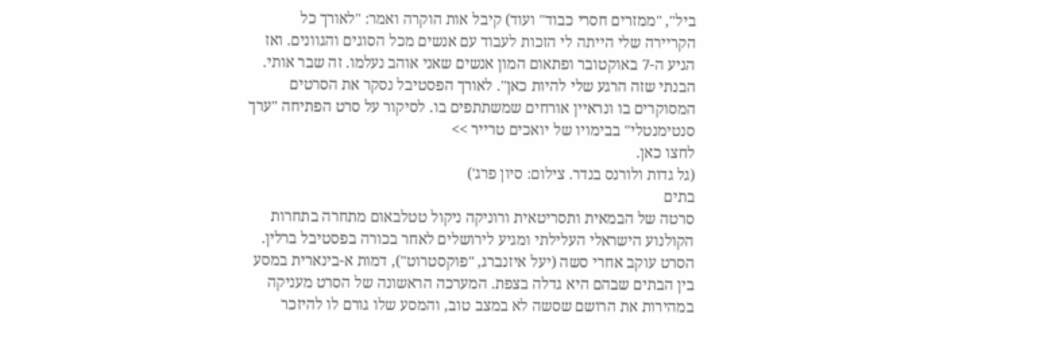ביל", "ממזרים חסרי כבוד" ועוד) קיבל אות הוקרה ואמר: "לאורך כל הקריירה שלי הייתה לי הזכות לעבוד עם אנשים מכל הסוגים והגוונים. ואז הגיע ה-7 באוקטובר ופתאום המון אנשים שאני אוהב נעלמו. זה שבר אותי. הבנתי שזה הרגע שלי להיות כאן". לאורך הפסטיבל נסקר את הסרטים המסוקרים בו ונראיין אורחים שמשתתפים בו. לסיקור על סרט הפתיחה "ערך סנטימנטלי" בבימויו של יואכים טרייר >>
לחצו כאן.
(גל גדות ולורנס בנדר. צילום: סיון פרג')
בתים
סרטה של הבמאית ותסריטאית ורוניקה ניקול טטלבאום מתחרה בתחרות הקולנוע הישראלי העלילתי ומגיע לירושלים לאחר בכורה בפסטיבל ברלין. הסרט עוקב אחרי סשה (יעל איזנברג, "פוקסטרוט"), דמות א-בינארית במסע בין הבתים שבהם היא גדלה בצפת. המערכה הראשונה של הסרט מעניקה במהירות את הרושם שסשה לא במצב טוב, והמסע שלו גורם לו להיזכר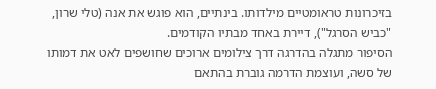בזיכרונות טראומטיים מילדותו. בינתיים, הוא פוגש את אנה (טלי שרון, "כביש הסרגל"), דיירת באחד מבתיו הקודמים.
הסיפור מתגלה בהדרגה דרך צילומים ארוכים שחושפים לאט את דמותו של סשה, ועוצמת הדרמה גוברת בהתאם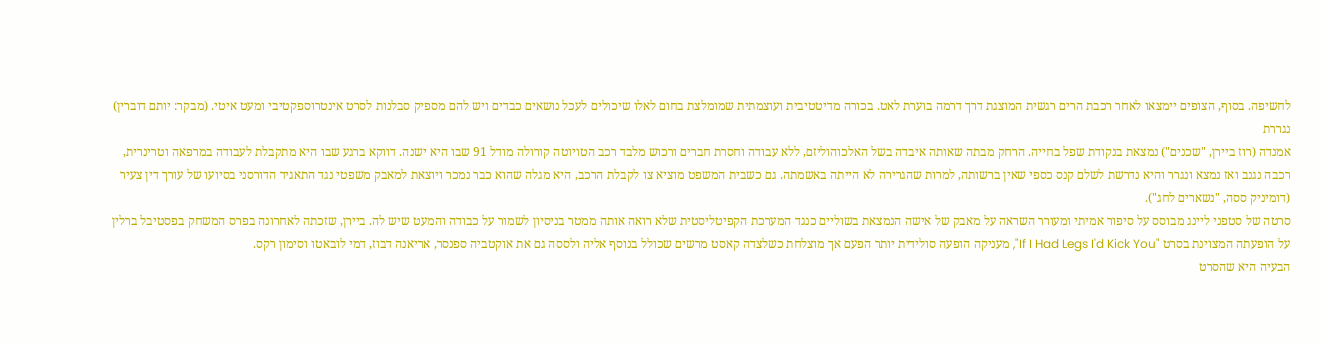לחשיפה. בסוף, הצופים יימצאו לאחר רכבת הרים רגשית המוצגת דרך דרמה בוערת לאט. בכורה מדיטטיבית ועוצמתית שמומלצת בחום לאלו שיכולים לעכל נושאים כבדים ויש להם מספיק סבלנות לסרט אינטרוספקטיבי ומעט איטי. (מבקר: יותם דוברין)
נגררת
אמנדה (רוז ביירן, "שכנים") נמצאת בנקודת שפל בחייה. הרחק מבתה שאותה איבדה בשל האלכוהוליזם, ללא עבודה וחסרת חברים ורכוש מלבד רכב הטויוטה קורולה מודל 91 שבו היא ישנה. דווקא ברגע שבו היא מתקבלת לעבודה במרפאה וטרינרית, רכבה נגנב ואז נמצא ונגרר והיא נדרשת לשלם קנס כספי שאין ברשותה, למרות שהגרירה לא הייתה באשמתה. גם כשבית המשפט מוציא צו לקבלת הרכב, היא מגלה שהוא כבר נמכר ויוצאת למאבק משפטי נגד התאגיד הדורסני בסיועו של עורך דין צעיר (דומיניק ססה, "נשארים לחג").
סרטה של סטפני ליינג מבוסס על סיפור אמיתי ומעורר השראה על מאבק של אישה הנמצאת בשוליים כנגד המערכת הקפיטליסטית שלא רואה אותה ממטר בניסיון לשמור על כבודה והמעט שיש לה. ביירן, שזכתה לאחרונה בפרס המשחק בפסטיבל ברלין על הופעתה המצוינת בסרט "If I Had Legs I'd Kick You", מעניקה הופעה סולידית יותר הפעם אך מוצלחת כשלצדה קאסט מרשים שכולל בנוסף אליה ולססה גם את אוקטביה ספנסר, אריאנה דבוז, דמי לובאטו וסימון רקס.
הבעיה היא שהסרט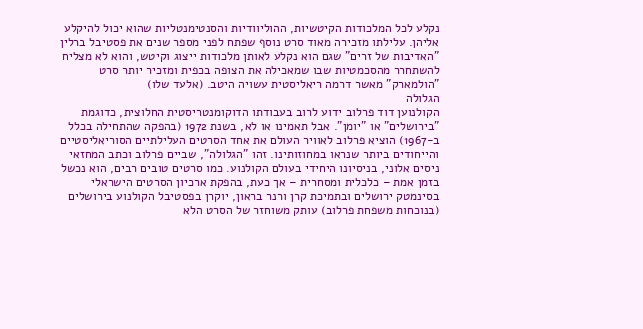נקלע לכל המלכודות הקיטשיות, ההוליוודיות והסנטימנטליות שהוא יכול להיקלע אליהן. עלילתו מזכירה מאוד סרט נוסף שפתח לפני מספר שנים את פסטיבל ברלין "האדיבות של זרים" שגם הוא נקלע לאותן מלכודות ייצוג וקיטש, והוא לא מצליח להשתחרר מהסכמטיות שבו שמאכילה את הצופה בכפית ומזכיר יותר סרט "הולמארק" מאשר דרמה ריאליסטית עשויה היטב. (אלעד שלו)
הגלולה
הקולנוען דוד פרלוב ידוע לרוב בעבודתו הדוקומנטריסטית החלוצית, כדוגמת "בירושלים" או "יומן". אבל תאמינו או לא, בשנת 1972 (בהפקה שהתחילה בכלל ב-1967) הוציא פרלוב לאוויר העולם את אחד הסרטים העלילתיים הסוריאליסטיים והייחודים ביותר שנראו במחוזותינו. זהו "הגלולה", שביים פרלוב וכתב המחזאי ניסים אלוני, בניסיונו היחידי בעולם הקולנוע. כמו סרטים טובים רבים, הוא נכשל בזמן אמת – כלכלית ומסחרית – אך כעת, בהפקת ארכיון הסרטים הישראלי בסינמטק ירושלים ובתמיכת קרן ורנר בראון, יוקרן בפסטיבל הקולנוע בירושלים (בנוכחות משפחת פרלוב) עותק משוחזר של הסרט הלא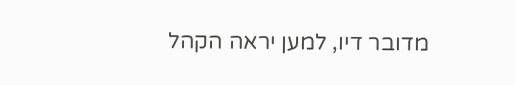מדובר דיו, למען יראה הקהל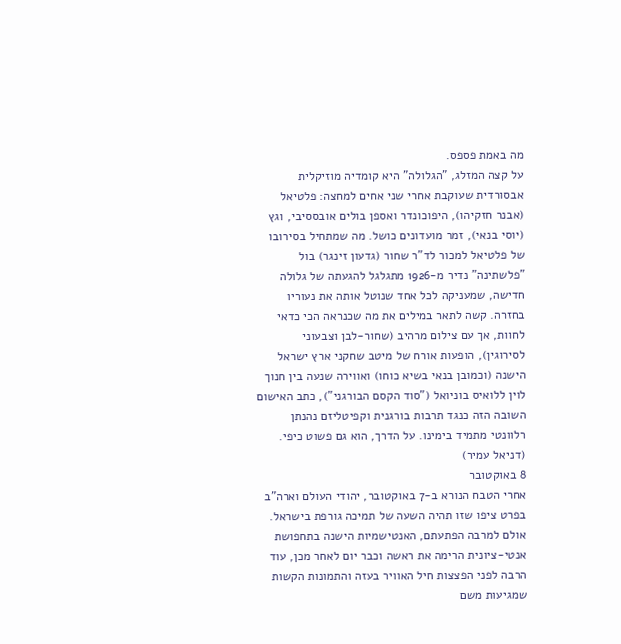מה באמת פספס.
על קצה המזלג, "הגלולה" היא קומדיה מוזיקלית אבסורדית שעוקבת אחרי שני אחים למחצה: פלטיאל (אבנר חזקיהו), היפוכונדר ואספן בולים אובססיבי, וגץ (יוסי בנאי), זמר מועדונים כושל. מה שמתחיל בסירובו של פלטיאל למכור לד"ר שחור (גדעון זינגר) בול "פלשתינה" נדיר מ-1926 מתגלגל להגעתה של גלולה חדישה, שמעניקה לכל אחד שנוטל אותה את נעוריו בחזרה. קשה לתאר במילים את מה שכנראה הכי כדאי לחוות, אך עם צילום מרהיב (שחור-לבן וצבעוני לסירוגין), הופעות אורח של מיטב שחקני ארץ ישראל הישנה (וכמובן בנאי בשיא כוחו) ואווירה שנעה בין חנוך לוין ללואיס בוניואל ("סוד הקסם הבורגני"), כתב האישום השובה הזה כנגד תרבות בורגנית וקפיטליזם נהנתן רלוונטי מתמיד בימינו. על הדרך, הוא גם פשוט כיפי. (דניאל עמיר)
8 באוקטובר
אחרי הטבח הנורא ב-7 באוקטובר, יהודי העולם וארה"ב בפרט ציפו שזו תהיה השעה של תמיכה גורפת בישראל. אולם למרבה הפתעתם, האנטישמיות הישנה בתחפושת אנטי-ציונית הרימה את ראשה וכבר יום לאחר מכן, עוד הרבה לפני הפצצות חיל האוויר בעזה והתמונות הקשות שמגיעות משם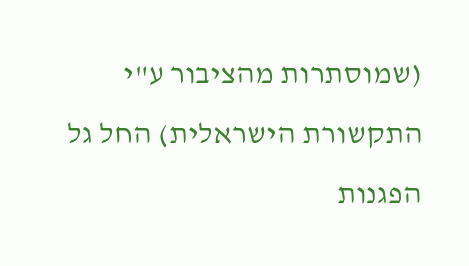(שמוסתרות מהציבור ע"י התקשורת הישראלית) החל גל הפגנות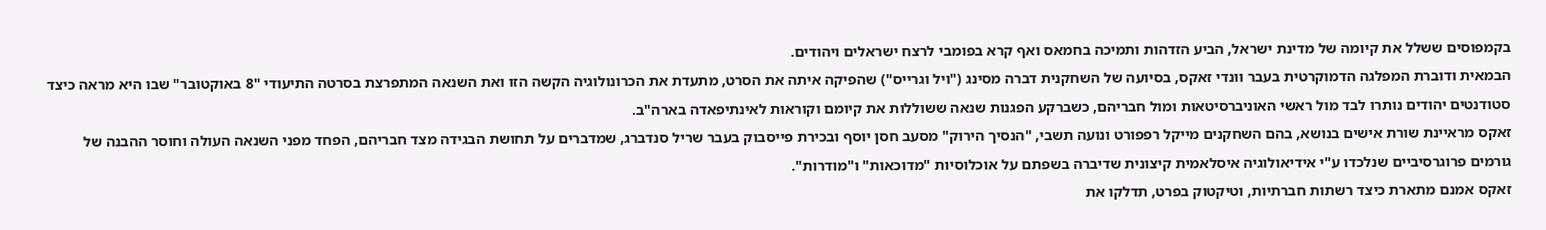בקמפוסים ששלל את קיומה של מדינת ישראל, הביע הזדהות ותמיכה בחמאס ואף קרא בפומבי לרצח ישראלים ויהודים.
הבמאית ודוברת המפלגה הדמוקרטית בעבר וונדי זאקס, בסיועה של השחקנית דברה מסינג ("ויל וגרייס") שהפיקה איתה את הסרט, מתעדת את הכרונולוגיה הקשה הזו ואת השנאה המתפרצת בסרטה התיעודי "8 באוקטובר" שבו היא מראה כיצד סטודנטים יהודים נותרו לבד מול ראשי האוניברסיטאות ומול חבריהם, כשברקע הפגנות שנאה ששוללות את קיומם וקוראות לאינתיפאדה בארה"ב.
זאקס מראיינת שורת אישים בנושא, בהם השחקנים מייקל רפפורט ונועה תשבי, "הנסיך הירוק" מסעב חסן יוסף ובכירת פייסבוק בעבר שריל סנדברג, שמדברים על תחושת הבגידה מצד חבריהם, הפחד מפני השנאה העולה וחוסר ההבנה של גורמים פרוגרסיביים שנלכדו ע"י אידיאולוגיה איסלאמית קיצונית שדיברה בשפתם על אוכלוסיות "מדוכאות" ו"מודרות".
זאקס אמנם מתארת כיצד רשתות חברתיות, וטיקטוק בפרט, תדלקו את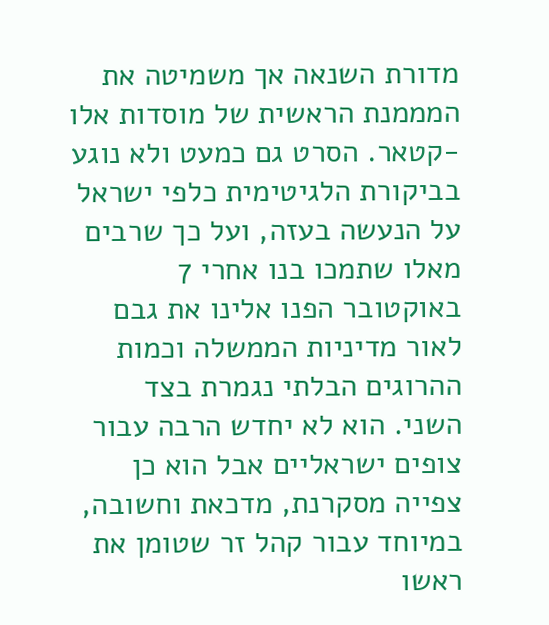מדורת השנאה אך משמיטה את המממנת הראשית של מוסדות אלו -קטאר. הסרט גם כמעט ולא נוגע בביקורת הלגיטימית כלפי ישראל על הנעשה בעזה, ועל כך שרבים מאלו שתמכו בנו אחרי 7 באוקטובר הפנו אלינו את גבם לאור מדיניות הממשלה וכמות ההרוגים הבלתי נגמרת בצד השני. הוא לא יחדש הרבה עבור צופים ישראליים אבל הוא כן צפייה מסקרנת, מדכאת וחשובה, במיוחד עבור קהל זר שטומן את ראשו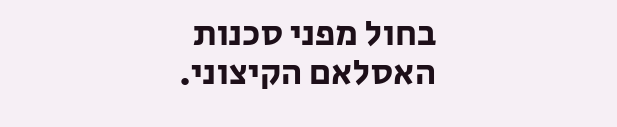בחול מפני סכנות האסלאם הקיצוני.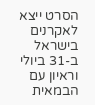הסרט ייצא לאקרנים בישראל ב-31 ביולי וראיון עם הבמאית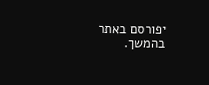יפורסם באתר בהמשך.